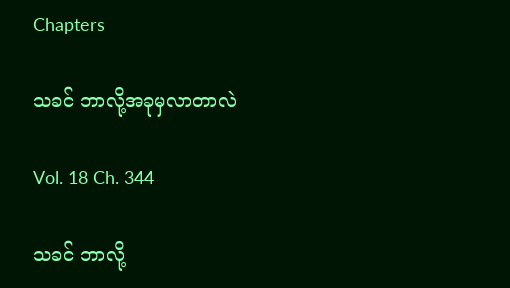Chapters

သခင် ဘာလို့အခုမှလာတာလဲ

Vol. 18 Ch. 344

သခင် ဘာလို့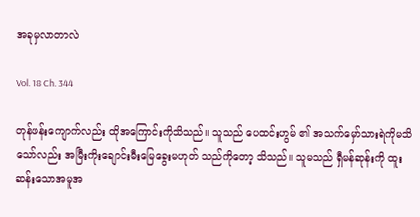အခုမှလာတာလဲ

Vol. 18 Ch. 344

တုန်ဖန်းကျောက်လည်း ထိုအကြောင်းကိုသိသည်။ သူသည် ပေထင်းဟွမ် ၏ အသက်မှော်သားရဲကိုမသိသော်လည်း အမြီးကိုးချောင်းမီးမြေခွေးမဟုတ် သည်ကိုတော့ သိသည်။ သူမသည် ရှီမန်ဆုန်းကို ထူးဆန်းသောအမူအ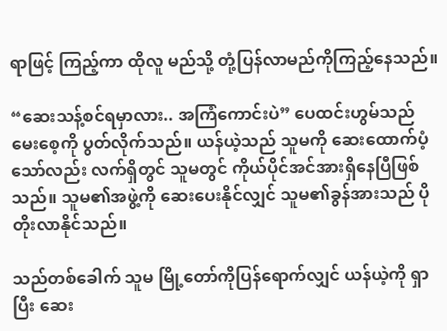ရာဖြင့် ကြည့်ကာ ထိုလူ မည်သို့ တုံ့ပြန်လာမည်ကိုကြည့်နေသည်။

“ဆေးသန့်စင်ရမှာလား.. အကြံကောင်းပဲ” ပေထင်းဟွမ်သည် မေးစေ့ကို ပွတ်လိုက်သည်။ ယန်ယဲ့သည် သူမကို ဆေးထောက်ပံ့သော်လည်း လက်ရှိတွင် သူမတွင် ကိုယ်ပိုင်အင်အားရှိနေပြီဖြစ်သည်။ သူမ၏အဖွဲ့ကို ဆေးပေးနိုင်လျှင် သူမ၏ခွန်အားသည် ပိုတိုးလာနိုင်သည်။

သည်တစ်ခေါက် သူမ မြို့တော်ကိုပြန်ရောက်လျှင် ယန်ယဲ့ကို ရှာပြီး ဆေး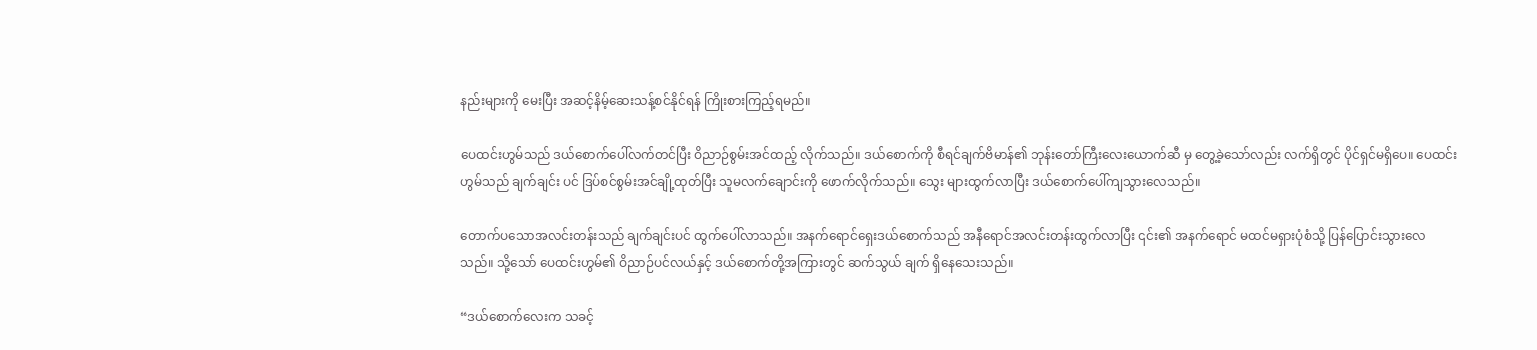နည်းများကို မေးပြီး အဆင့်နိမ့်ဆေးသန့်စင်နိုင်ရန် ကြိုးစားကြည့်ရမည်။

ပေထင်းဟွမ်သည် ဒယ်စောက်ပေါ်လက်တင်ပြီး ဝိညာဉ်စွမ်းအင်ထည့် လိုက်သည်။ ဒယ်စောက်ကို စီရင်ချက်ဗိမာန်၏ ဘုန်းတော်ကြီးလေးယောက်ဆီ မှ တွေ့ခဲ့သော်လည်း လက်ရှိတွင် ပိုင်ရှင်မရှိပေ။ ပေထင်းဟွမ်သည် ချက်ချင်း ပင် ဒြပ်စင်စွမ်းအင်ချို့ထုတ်ပြီး သူမလက်ချောင်းကို ဖောက်လိုက်သည်။ သွေး များထွက်လာပြီး ဒယ်စောက်ပေါ်ကျသွားလေသည်။

တောက်ပသောအလင်းတန်းသည် ချက်ချင်းပင် ထွက်ပေါ်လာသည်။ အနက်ရောင်ရှေးဒယ်စောက်သည် အနီရောင်အလင်းတန်းထွက်လာပြီး ၎င်း၏ အနက်ရောင် မထင်မရှားပုံစံသို့ ပြန်ပြောင်းသွားလေသည်။ သို့သော် ပေထင်းဟွမ်၏ ဝိညာဉ်ပင်လယ်နှင့် ဒယ်စောက်တို့အကြားတွင် ဆက်သွယ် ချက် ရှိနေသေးသည်။

“ဒယ်စောက်လေးက သခင့်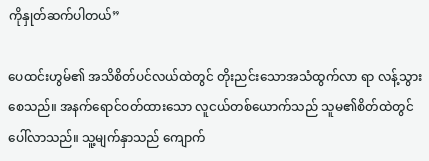ကိုနှုတ်ဆက်ပါတယ်”

ပေထင်းဟွမ်၏ အသိစိတ်ပင်လယ်ထဲတွင် တိုးညင်းသောအသံထွက်လာ ရာ လန့်သွားစေသည်။ အနက်ရောင်ဝတ်ထားသော လူငယ်တစ်ယောက်သည် သူမ၏စိတ်ထဲတွင် ပေါ်လာသည်။ သူ့မျက်နှာသည် ကျောက်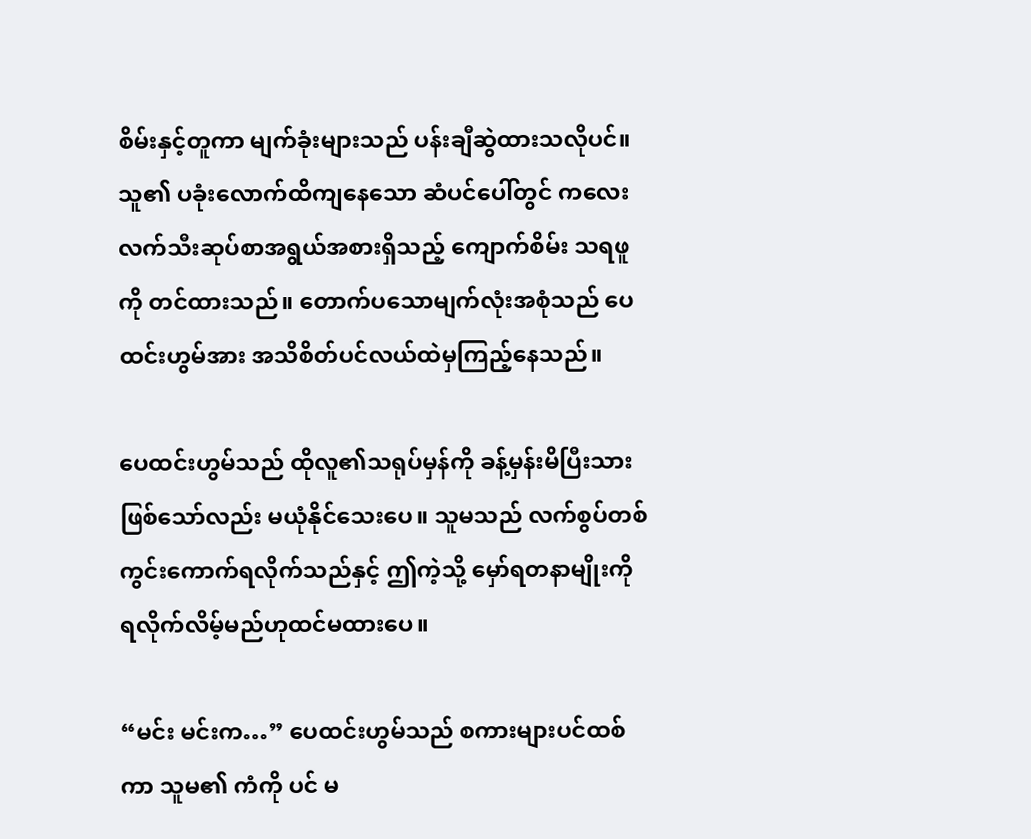စိမ်းနှင့်တူကာ မျက်ခုံးများသည် ပန်းချီဆွဲထားသလိုပင်။ သူ၏ ပခုံးလောက်ထိကျနေသော ဆံပင်ပေါ်တွင် ကလေးလက်သီးဆုပ်စာအရွယ်အစားရှိသည့် ကျောက်စိမ်း သရဖူကို တင်ထားသည်။ တောက်ပသောမျက်လုံးအစုံသည် ပေထင်းဟွမ်အား အသိစိတ်ပင်လယ်ထဲမှကြည့်နေသည်။

ပေထင်းဟွမ်သည် ထိုလူ၏သရုပ်မှန်ကို ခန့်မှန်းမိပြီးသားဖြစ်သော်လည်း မယုံနိုင်သေးပေ။ သူမသည် လက်စွပ်တစ်ကွင်းကောက်ရလိုက်သည်နှင့် ဤကဲ့သို့ မှော်ရတနာမျိုးကို ရလိုက်လိမ့်မည်ဟုထင်မထားပေ။

“မင်း မင်းက…” ပေထင်းဟွမ်သည် စကားများပင်ထစ်ကာ သူမ၏ ကံကို ပင် မ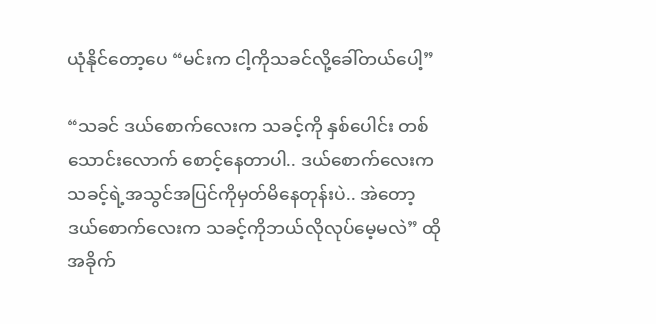ယုံနိုင်တော့ပေ “မင်းက ငါ့ကိုသခင်လို့ခေါ်တယ်ပေါ့”

“သခင် ဒယ်စောက်လေးက သခင့်ကို နှစ်ပေါင်း တစ်သောင်းလောက် စောင့်နေတာပါ.. ဒယ်စောက်လေးက သခင့်ရဲ့အသွင်အပြင်ကိုမှတ်မိနေတုန်းပဲ.. အဲတော့ ဒယ်စောက်လေးက သခင့်ကိုဘယ်လိုလုပ်မေ့မလဲ” ထိုအခိုက်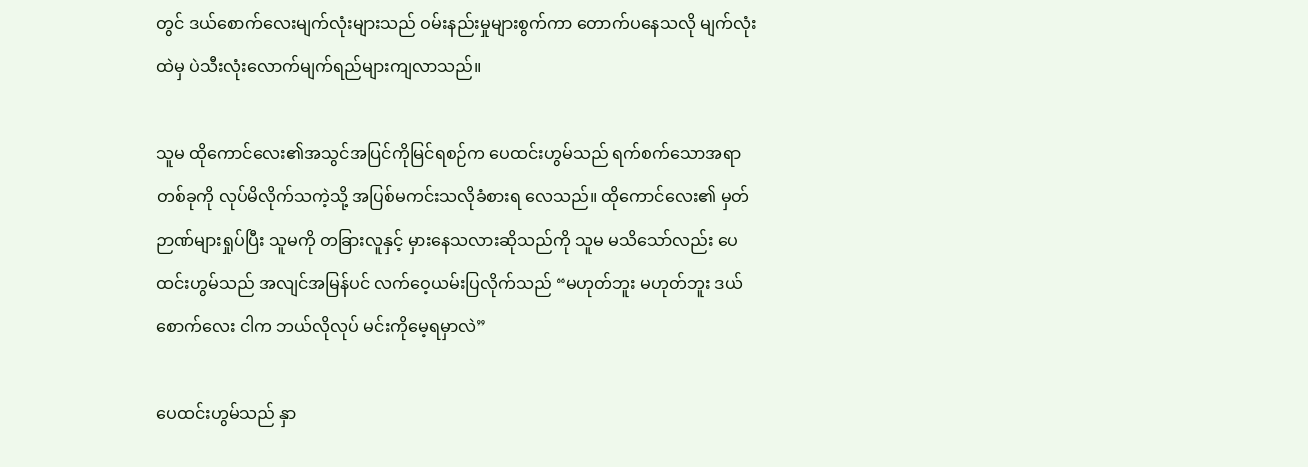တွင် ဒယ်စောက်လေးမျက်လုံးများသည် ဝမ်းနည်းမှုများစွက်ကာ တောက်ပနေသလို မျက်လုံးထဲမှ ပဲသီးလုံးလောက်မျက်ရည်များကျလာသည်။

သူမ ထိုကောင်လေး၏အသွင်အပြင်ကိုမြင်ရစဉ်က ပေထင်းဟွမ်သည် ရက်စက်သောအရာတစ်ခုကို လုပ်မိလိုက်သကဲ့သို့ အပြစ်မကင်းသလိုခံစားရ လေသည်။ ထိုကောင်လေး၏ မှတ်ဉာဏ်များရှုပ်ပြီး သူမကို တခြားလူနှင့် မှားနေသလားဆိုသည်ကို သူမ မသိသော်လည်း ပေထင်းဟွမ်သည် အလျင်အမြန်ပင် လက်ဝေ့ယမ်းပြလိုက်သည် “မဟုတ်ဘူး မဟုတ်ဘူး ဒယ်စောက်လေး ငါက ဘယ်လိုလုပ် မင်းကိုမေ့ရမှာလဲ”

ပေထင်းဟွမ်သည် နှာ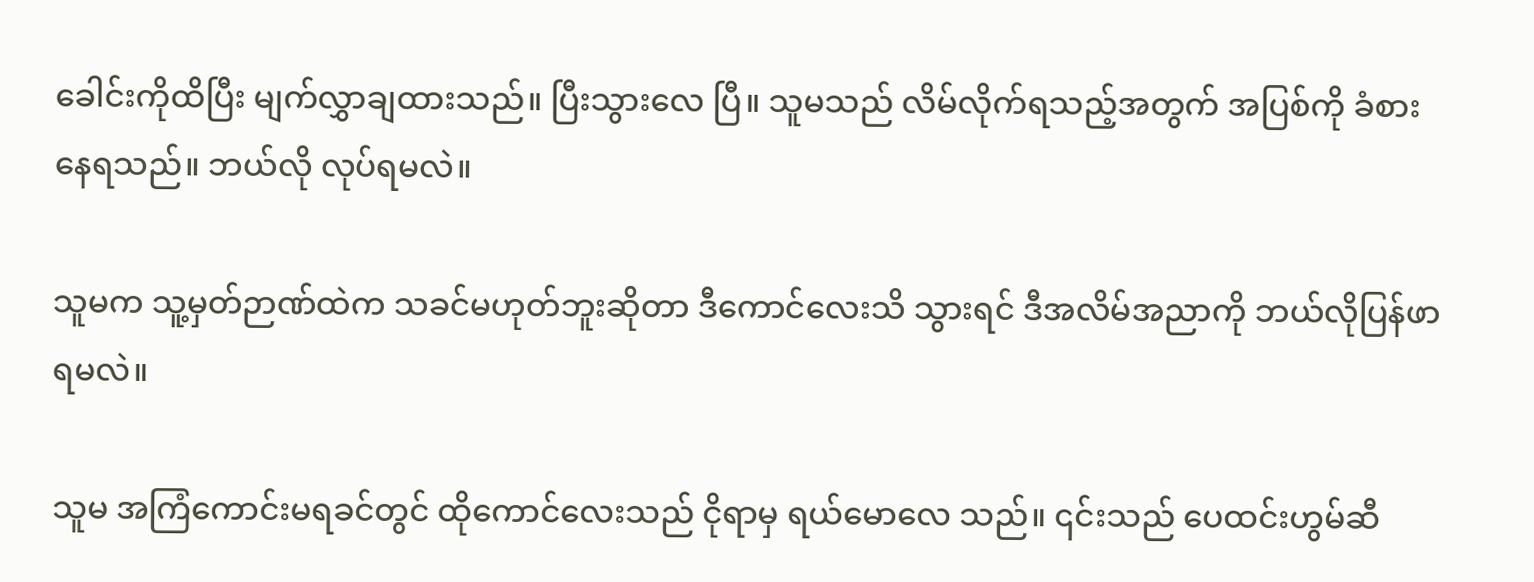ခေါင်းကိုထိပြီး မျက်လွှာချထားသည်။ ပြီးသွားလေ ပြီ။ သူမသည် လိမ်လိုက်ရသည့်အတွက် အပြစ်ကို ခံစားနေရသည်။ ဘယ်လို လုပ်ရမလဲ။

သူမက သူ့မှတ်ဉာဏ်ထဲက သခင်မဟုတ်ဘူးဆိုတာ ဒီကောင်လေးသိ သွားရင် ဒီအလိမ်အညာကို ဘယ်လိုပြန်ဖာရမလဲ။

သူမ အကြံကောင်းမရခင်တွင် ထိုကောင်လေးသည် ငိုရာမှ ရယ်မောလေ သည်။ ၎င်းသည် ပေထင်းဟွမ်ဆီ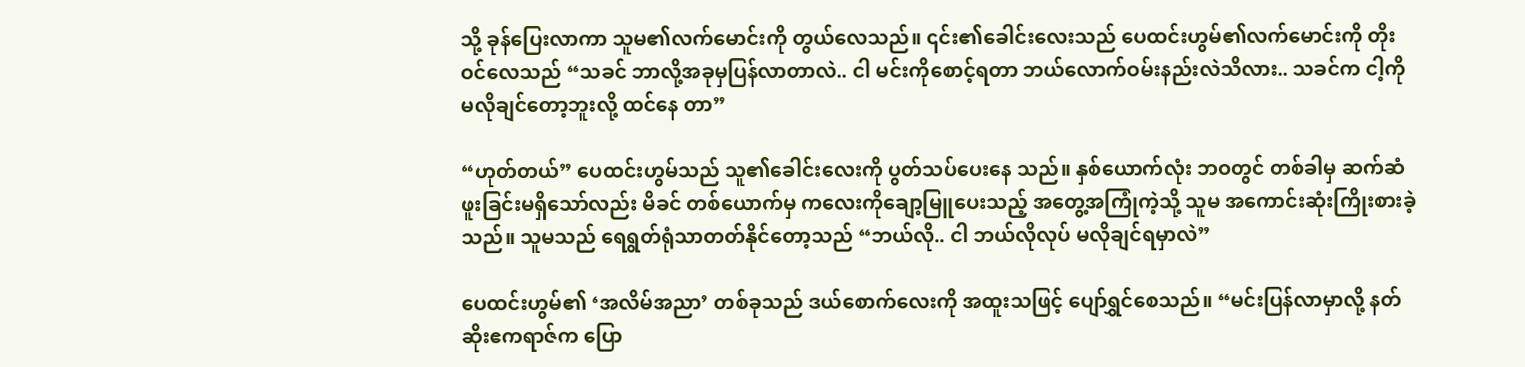သို့ ခုန်ပြေးလာကာ သူမ၏လက်မောင်းကို တွယ်လေသည်။ ၎င်း၏ခေါင်းလေးသည် ပေထင်းဟွမ်၏လက်မောင်းကို တိုးဝင်လေသည် “သခင် ဘာလို့အခုမှပြန်လာတာလဲ.. ငါ မင်းကိုစောင့်ရတာ ဘယ်လောက်ဝမ်းနည်းလဲသိလား.. သခင်က ငါ့ကိုမလိုချင်တော့ဘူးလို့ ထင်နေ တာ”

“ဟုတ်တယ်” ပေထင်းဟွမ်သည် သူ၏ခေါင်းလေးကို ပွတ်သပ်ပေးနေ သည်။ နှစ်ယောက်လုံး ဘဝတွင် တစ်ခါမှ ဆက်ဆံဖူးခြင်းမရှိသော်လည်း မိခင် တစ်ယောက်မှ ကလေးကိုချော့မြူပေးသည့် အတွေ့အကြုံကဲ့သို့ သူမ အကောင်းဆုံးကြိုးစားခဲ့သည်။ သူမသည် ရေရွတ်ရုံသာတတ်နိုင်တော့သည် “ဘယ်လို.. ငါ ဘယ်လိုလုပ် မလိုချင်ရမှာလဲ”

ပေထင်းဟွမ်၏ ‘အလိမ်အညာ’ တစ်ခုသည် ဒယ်စောက်လေးကို အထူးသဖြင့် ပျော်ရွှင်စေသည်။ “မင်းပြန်လာမှာလို့ နတ်ဆိုးဧကရာဇ်က ပြော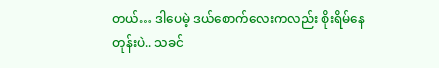တယ်… ဒါပေမဲ့ ဒယ်စောက်လေးကလည်း စိုးရိမ်နေတုန်းပဲ.. သခင်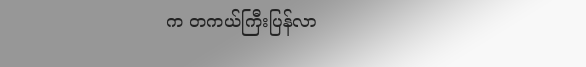က တကယ်ကြီးပြန်လာ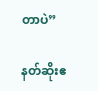တာပဲ”

နတ်ဆိုးဧ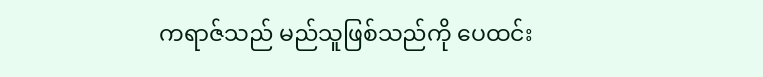ကရာဇ်သည် မည်သူဖြစ်သည်ကို ပေထင်း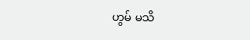ဟွမ် မသိ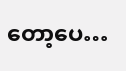တော့ပေ…